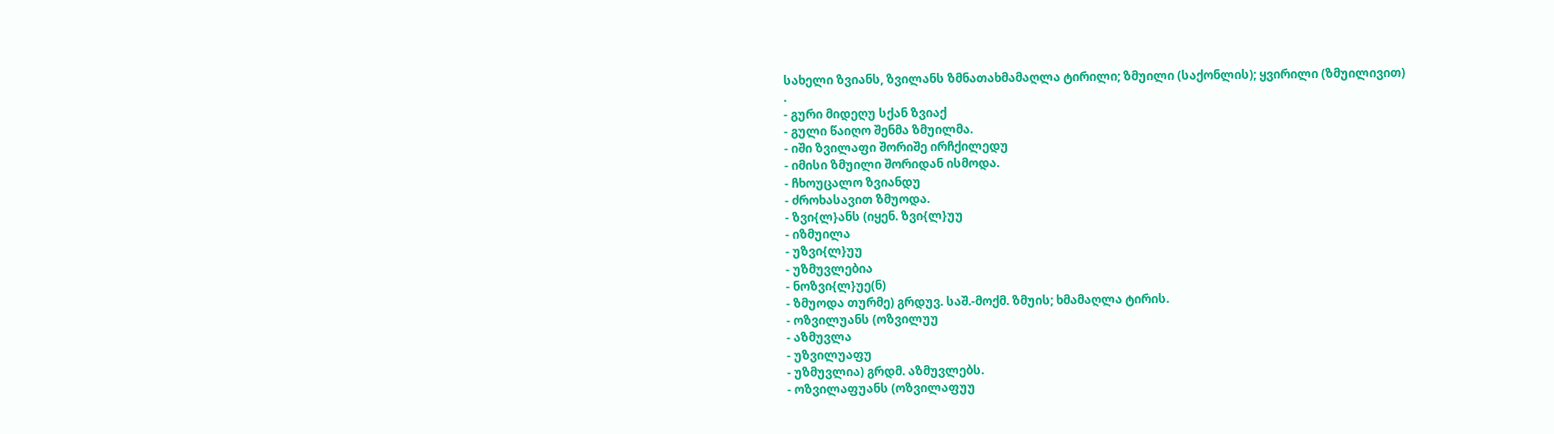სახელი ზვიანს, ზვილანს ზმნათახმამაღლა ტირილი; ზმუილი (საქონლის); ყვირილი (ზმუილივით)
.
- გური მიდეღუ სქან ზვიაქ
- გული წაიღო შენმა ზმუილმა.
- იში ზვილაფი შორიშე ირჩქილედუ
- იმისი ზმუილი შორიდან ისმოდა.
- ჩხოუცალო ზვიანდუ
- ძროხასავით ზმუოდა.
- ზვი{ლ}ანს (იყენ. ზვი{ლ}უუ
- იზმუილა
- უზვი{ლ}უუ
- უზმუვლებია
- ნოზვი{ლ}უე(ნ)
- ზმუოდა თურმე) გრდუვ. საშ.-მოქმ. ზმუის; ხმამაღლა ტირის.
- ოზვილუანს (ოზვილუუ
- აზმუვლა
- უზვილუაფუ
- უზმუვლია) გრდმ. აზმუვლებს.
- ოზვილაფუანს (ოზვილაფუუ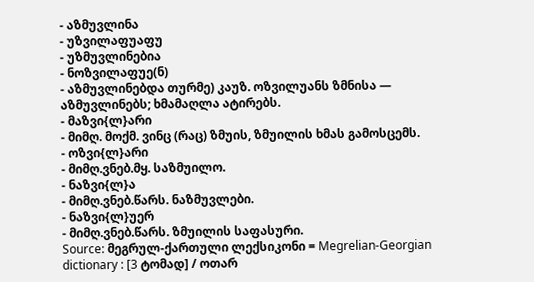- აზმუვლინა
- უზვილაფუაფუ
- უზმუვლინებია
- ნოზვილაფუე(ნ)
- აზმუვლინებდა თურმე) კაუზ. ოზვილუანს ზმნისა — აზმუვლინებს; ხმამაღლა ატირებს.
- მაზვი{ლ}არი
- მიმღ. მოქმ. ვინც (რაც) ზმუის, ზმუილის ხმას გამოსცემს.
- ოზვი{ლ}არი
- მიმღ.ვნებ.მყ. საზმუილო.
- ნაზვი{ლ}ა
- მიმღ.ვნებ.წარს. ნაზმუვლები.
- ნაზვი{ლ}უერ
- მიმღ.ვნებ.წარს. ზმუილის საფასური.
Source: მეგრულ-ქართული ლექსიკონი = Megrelian-Georgian dictionary : [3 ტომად] / ოთარ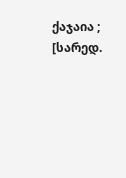ქაჯაია ; [სარედ.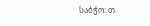საბჭო: თ.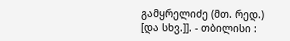გამყრელიძე (მთ. რედ.) [და სხვ.]]. - თბილისი :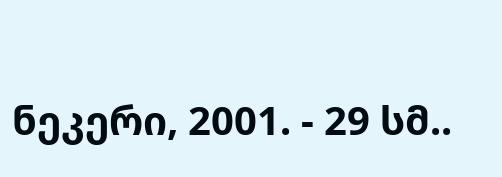ნეკერი, 2001. - 29 სმ..